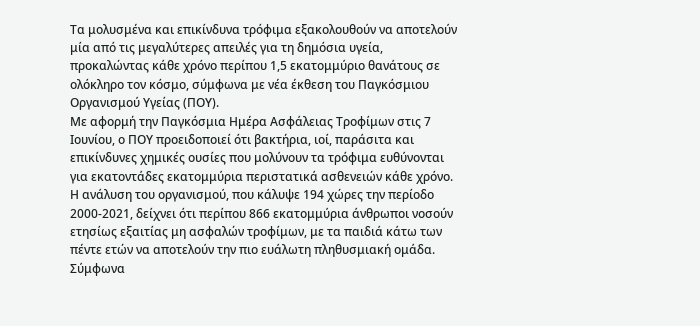Τα μολυσμένα και επικίνδυνα τρόφιμα εξακολουθούν να αποτελούν μία από τις μεγαλύτερες απειλές για τη δημόσια υγεία, προκαλώντας κάθε χρόνο περίπου 1,5 εκατομμύριο θανάτους σε ολόκληρο τον κόσμο, σύμφωνα με νέα έκθεση του Παγκόσμιου Οργανισμού Υγείας (ΠΟΥ).
Με αφορμή την Παγκόσμια Ημέρα Ασφάλειας Τροφίμων στις 7 Ιουνίου, ο ΠΟΥ προειδοποιεί ότι βακτήρια, ιοί, παράσιτα και επικίνδυνες χημικές ουσίες που μολύνουν τα τρόφιμα ευθύνονται για εκατοντάδες εκατομμύρια περιστατικά ασθενειών κάθε χρόνο.
Η ανάλυση του οργανισμού, που κάλυψε 194 χώρες την περίοδο 2000-2021, δείχνει ότι περίπου 866 εκατομμύρια άνθρωποι νοσούν ετησίως εξαιτίας μη ασφαλών τροφίμων, με τα παιδιά κάτω των πέντε ετών να αποτελούν την πιο ευάλωτη πληθυσμιακή ομάδα. Σύμφωνα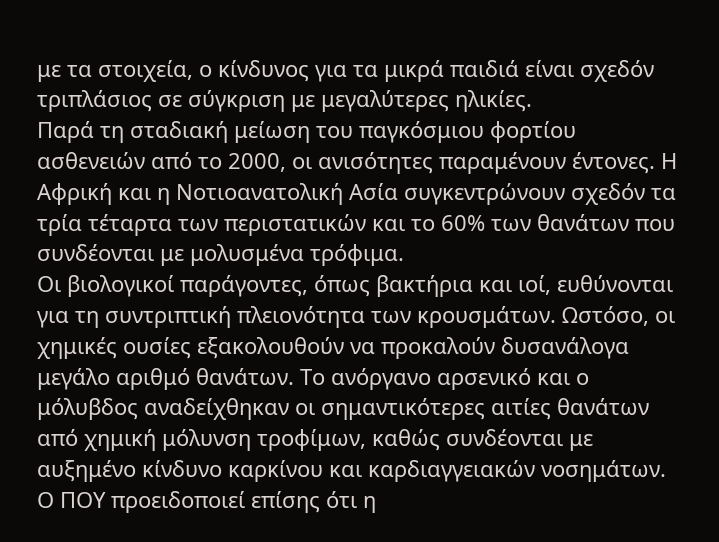με τα στοιχεία, ο κίνδυνος για τα μικρά παιδιά είναι σχεδόν τριπλάσιος σε σύγκριση με μεγαλύτερες ηλικίες.
Παρά τη σταδιακή μείωση του παγκόσμιου φορτίου ασθενειών από το 2000, οι ανισότητες παραμένουν έντονες. Η Αφρική και η Νοτιοανατολική Ασία συγκεντρώνουν σχεδόν τα τρία τέταρτα των περιστατικών και το 60% των θανάτων που συνδέονται με μολυσμένα τρόφιμα.
Οι βιολογικοί παράγοντες, όπως βακτήρια και ιοί, ευθύνονται για τη συντριπτική πλειονότητα των κρουσμάτων. Ωστόσο, οι χημικές ουσίες εξακολουθούν να προκαλούν δυσανάλογα μεγάλο αριθμό θανάτων. Το ανόργανο αρσενικό και ο μόλυβδος αναδείχθηκαν οι σημαντικότερες αιτίες θανάτων από χημική μόλυνση τροφίμων, καθώς συνδέονται με αυξημένο κίνδυνο καρκίνου και καρδιαγγειακών νοσημάτων.
Ο ΠΟΥ προειδοποιεί επίσης ότι η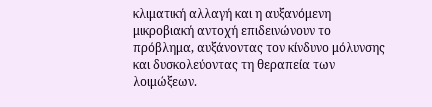κλιματική αλλαγή και η αυξανόμενη μικροβιακή αντοχή επιδεινώνουν το πρόβλημα, αυξάνοντας τον κίνδυνο μόλυνσης και δυσκολεύοντας τη θεραπεία των λοιμώξεων.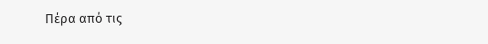Πέρα από τις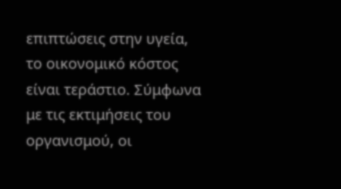επιπτώσεις στην υγεία, το οικονομικό κόστος είναι τεράστιο. Σύμφωνα με τις εκτιμήσεις του οργανισμού, οι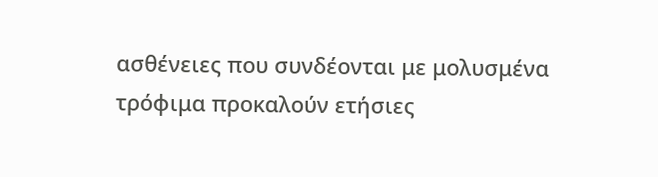ασθένειες που συνδέονται με μολυσμένα τρόφιμα προκαλούν ετήσιες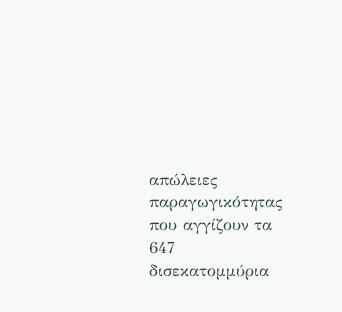απώλειες παραγωγικότητας που αγγίζουν τα 647 δισεκατομμύρια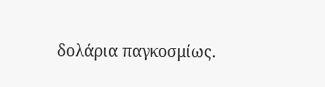δολάρια παγκοσμίως.